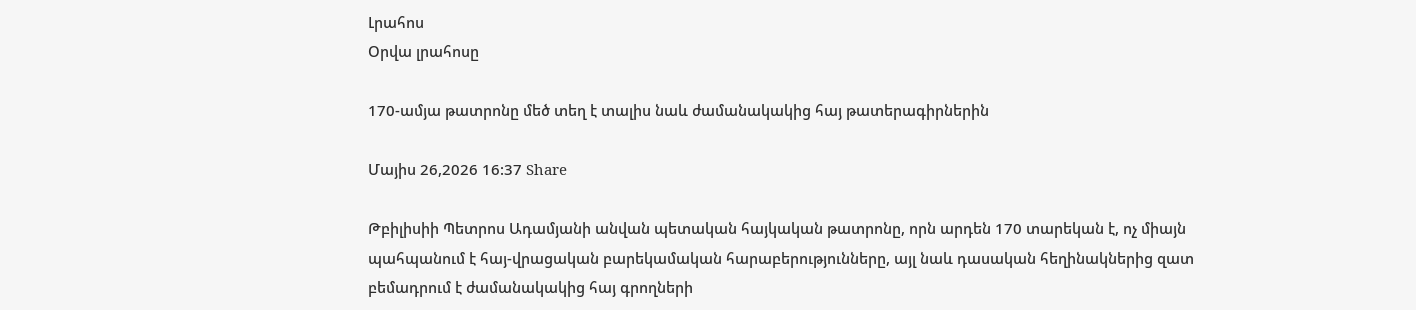Լրահոս
Օրվա լրահոսը

170-ամյա թատրոնը մեծ տեղ է տալիս նաև ժամանակակից հայ թատերագիրներին

Մայիս 26,2026 16:37 Share

Թբիլիսիի Պետրոս Ադամյանի անվան պետական հայկական թատրոնը, որն արդեն 170 տարեկան է, ոչ միայն պահպանում է հայ-վրացական բարեկամական հարաբերությունները, այլ նաև դասական հեղինակներից զատ բեմադրում է ժամանակակից հայ գրողների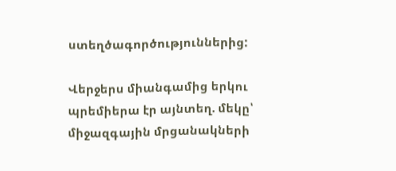ստեղծագործություններից:

Վերջերս միանգամից երկու պրեմիերա էր այնտեղ. մեկը՝ միջազգային մրցանակների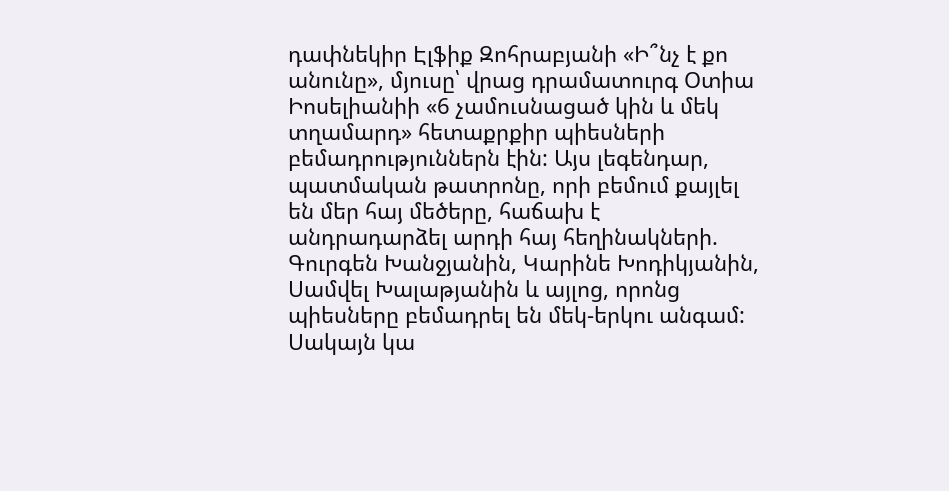դափնեկիր Էլֆիք Զոհրաբյանի «Ի՞նչ է քո անունը», մյուսը՝ վրաց դրամատուրգ Օտիա Իոսելիանիի «6 չամուսնացած կին և մեկ տղամարդ» հետաքրքիր պիեսների բեմադրություններն էին: Այս լեգենդար, պատմական թատրոնը, որի բեմում քայլել են մեր հայ մեծերը, հաճախ է անդրադարձել արդի հայ հեղինակների. Գուրգեն Խանջյանին, Կարինե Խոդիկյանին, Սամվել Խալաթյանին և այլոց, որոնց պիեսները բեմադրել են մեկ-երկու անգամ: Սակայն կա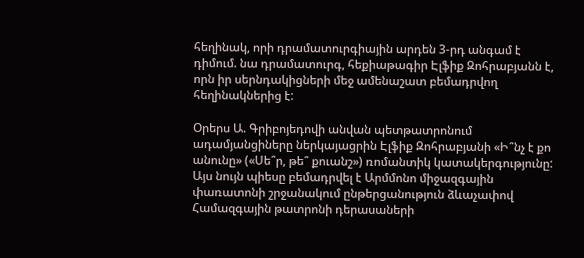հեղինակ, որի դրամատուրգիային արդեն 3-րդ անգամ է դիմում. նա դրամատուրգ, հեքիաթագիր Էլֆիք Զոհրաբյանն է, որն իր սերնդակիցների մեջ ամենաշատ բեմադրվող հեղինակներից է:

Օրերս Ա. Գրիբոյեդովի անվան պետթատրոնում ադամյանցիները ներկայացրին Էլֆիք Զոհրաբյանի «Ի՞նչ է քո անունը» («Սե՞ր, թե՞ քուանշ») ռոմանտիկ կատակերգությունը: Այս նույն պիեսը բեմադրվել է Արմմոնո միջազգային փառատոնի շրջանակում ընթերցանություն ձևաչափով Համազգային թատրոնի դերասաների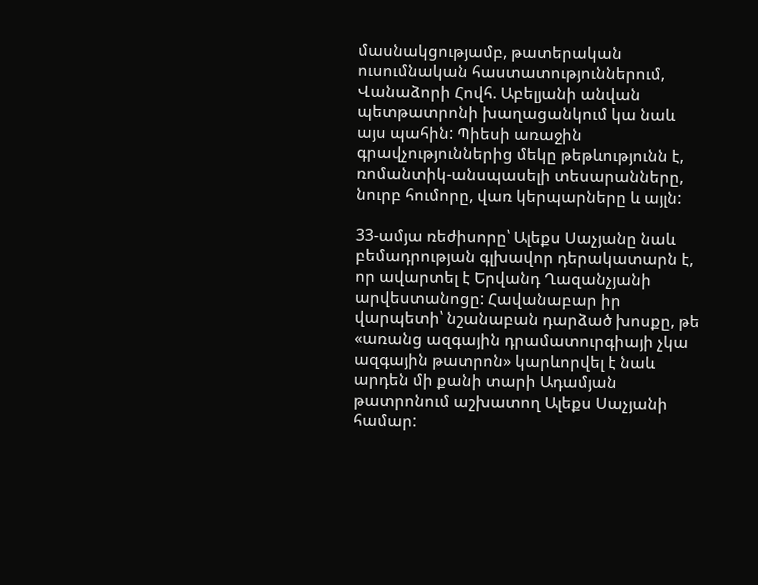մասնակցությամբ, թատերական ուսումնական հաստատություններում, Վանաձորի Հովհ. Աբելյանի անվան պետթատրոնի խաղացանկում կա նաև այս պահին: Պիեսի առաջին գրավչություններից մեկը թեթևությունն է, ռոմանտիկ-անսպասելի տեսարանները, նուրբ հումորը, վառ կերպարները և այլն:

33-ամյա ռեժիսորը՝ Ալեքս Սաչյանը նաև բեմադրության գլխավոր դերակատարն է, որ ավարտել է Երվանդ Ղազանչյանի արվեստանոցը: Հավանաբար իր վարպետի՝ նշանաբան դարձած խոսքը, թե «առանց ազգային դրամատուրգիայի չկա ազգային թատրոն» կարևորվել է նաև արդեն մի քանի տարի Ադամյան թատրոնում աշխատող Ալեքս Սաչյանի համար: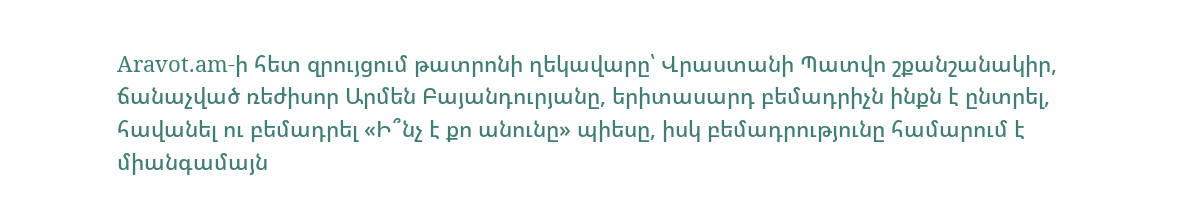Aravot.am-ի հետ զրույցում թատրոնի ղեկավարը՝ Վրաստանի Պատվո շքանշանակիր, ճանաչված ռեժիսոր Արմեն Բայանդուրյանը, երիտասարդ բեմադրիչն ինքն է ընտրել, հավանել ու բեմադրել «Ի՞նչ է քո անունը» պիեսը, իսկ բեմադրությունը համարում է միանգամայն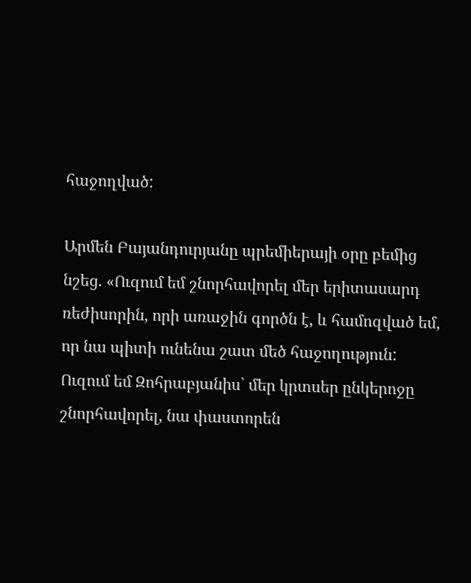հաջողված:

Արմեն Բայանդուրյանը պրեմիերայի օրը բեմից նշեց. «Ուզում եմ շնորհավորել մեր երիտասարդ ռեժիսորին, որի առաջին գործն է, և համոզված եմ, որ նա պիտի ունենա շատ մեծ հաջողություն: Ուզում եմ Զոհրաբյանիս՝ մեր կրտսեր ընկերոջը շնորհավորել, նա փաստորեն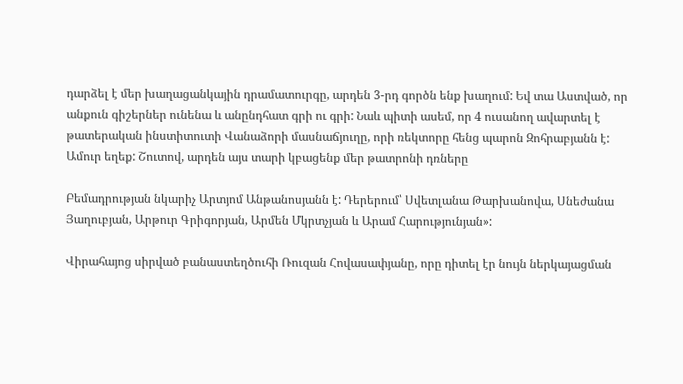դարձել է մեր խաղացանկային դրամատուրգը, արդեն 3-րդ գործն ենք խաղում: Եվ տա Աստված, որ անքուն գիշերներ ունենա և անընդհատ գրի ու գրի: Նաև պիտի ասեմ, որ 4 ուսանող ավարտել է թատերական ինստիտուտի Վանաձորի մասնաճյուղը, որի ռեկտորը հենց պարոն Զոհրաբյանն է: Ամուր եղեք: Շուտով, արդեն այս տարի կբացենք մեր թատրոնի դռները

Բեմադրության նկարիչ Արտյոմ Անթանոսյանն է: Դերերում՝ Սվետլանա Թարխանովա, Սնեժանա Յաղուբյան, Արթուր Գրիգորյան, Արմեն Մկրտչյան և Արամ Հարությունյան»:

Վիրահայոց սիրված բանաստեղծուհի Ռուզան Հովասափյանը, որը դիտել էր նույն ներկայացման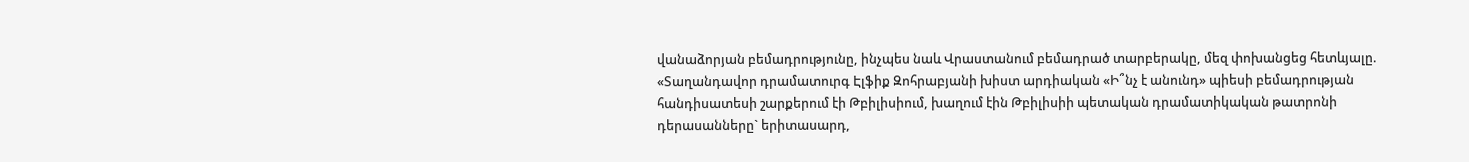վանաձորյան բեմադրությունը, ինչպես նաև Վրաստանում բեմադրած տարբերակը, մեզ փոխանցեց հետևյալը. «Տաղանդավոր դրամատուրգ Էլֆիք Զոհրաբյանի խիստ արդիական «Ի՞նչ է անունդ» պիեսի բեմադրության հանդիսատեսի շարքերում էի Թբիլիսիում, խաղում էին Թբիլիսիի պետական դրամատիկական թատրոնի դերասանները` երիտասարդ,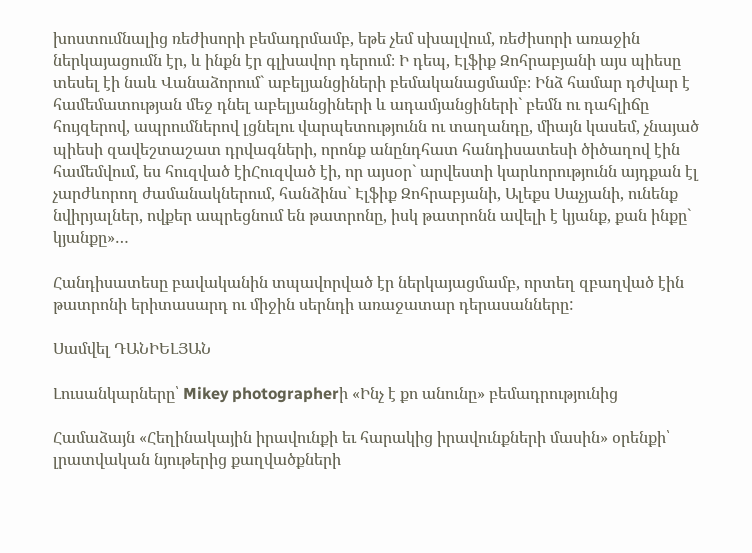խոստումնալից ռեժիսորի բեմադրմամբ, եթե չեմ սխալվում, ռեժիսորի առաջին ներկայացումն էր, և ինքն էր գլխավոր դերում։ Ի դեպ, Էլֆիք Զոհրաբյանի այս պիեսը տեսել էի նաև Վանաձորում` աբելյանցիների բեմականացմամբ։ Ինձ համար դժվար է համեմատության մեջ դնել աբելյանցիների և ադամյանցիների` բեմն ու դահլիճը հույզերով, ապրումներով լցնելու վարպետությունն ու տաղանդը, միայն կասեմ, չնայած պիեսի զավեշտաշատ դրվագների, որոնք անընդհատ հանդիսատեսի ծիծաղով էին համեմվում, ես հուզված էիՀուզված էի, որ այսօր` արվեստի կարևորությունն այդքան էլ չարժևորող ժամանակներում, հանձինս` Էլֆիք Զոհրաբյանի, Ալեքս Սաչյանի, ունենք նվիրյալներ, ովքեր ապրեցնում են թատրոնը, իսկ թատրոնն ավելի է կյանք, քան ինքը` կյանքը»…

Հանդիսատեսը բավականին տպավորված էր ներկայացմամբ, որտեղ զբաղված էին թատրոնի երիտասարդ ու միջին սերնդի առաջատար դերասանները:

Սամվել ԴԱՆԻԵԼՅԱՆ

Լուսանկարները՝ Mikey photographerի «Ինչ է քո անունը» բեմադրությունից

Համաձայն «Հեղինակային իրավունքի եւ հարակից իրավունքների մասին» օրենքի՝ լրատվական նյութերից քաղվածքների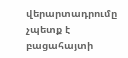վերարտադրումը չպետք է բացահայտի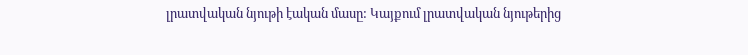լրատվական նյութի էական մասը: Կայքում լրատվական նյութերից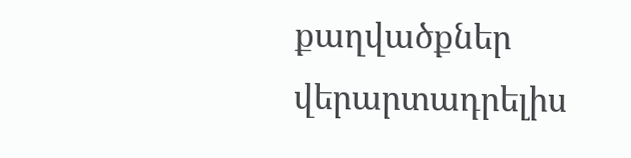քաղվածքներ վերարտադրելիս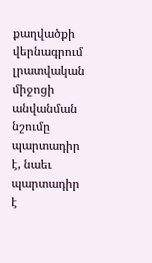քաղվածքի վերնագրում լրատվական միջոցի անվանման նշումը պարտադիր է, նաեւ պարտադիր է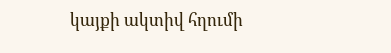կայքի ակտիվ հղումի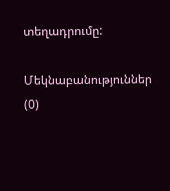տեղադրումը:

Մեկնաբանություններ (0)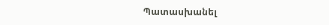Պատասխանել